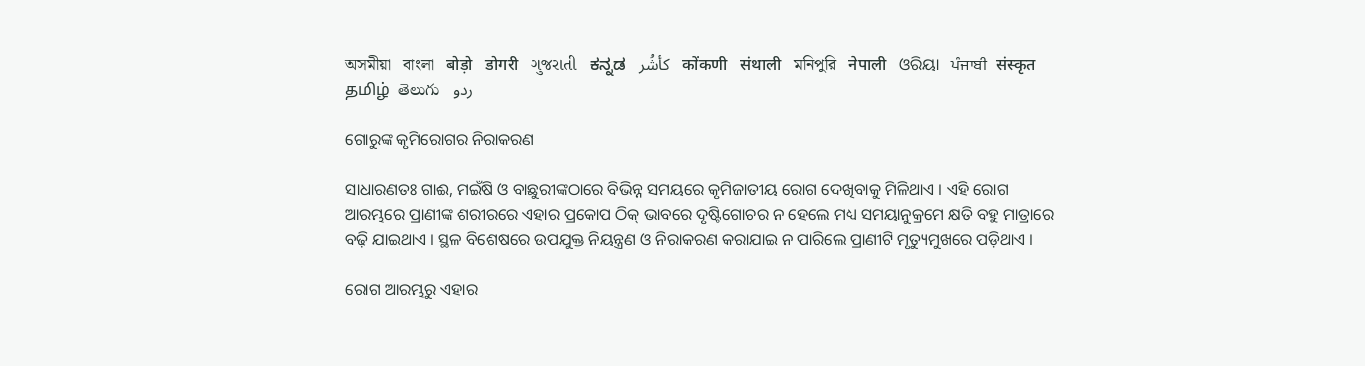অসমীয়া   বাংলা   बोड़ो   डोगरी   ગુજરાતી   ಕನ್ನಡ   كأشُر   कोंकणी   संथाली   মনিপুরি   नेपाली   ଓରିୟା   ਪੰਜਾਬੀ   संस्कृत   தமிழ்  తెలుగు   ردو

ଗୋରୁଙ୍କ କୃମିରୋଗର ନିରାକରଣ

ସାଧାରଣତଃ ଗାଈ, ମଇଁଷି ଓ ବାଛୁରୀଙ୍କଠାରେ ବିଭିନ୍ନ ସମୟରେ କୃମିଜାତୀୟ ରୋଗ ଦେଖିବାକୁ ମିଳିଥାଏ । ଏହି ରୋଗ ଆରମ୍ଭରେ ପ୍ରାଣୀଙ୍କ ଶରୀରରେ ଏହାର ପ୍ରକୋପ ଠିକ୍ ଭାବରେ ଦୃଷ୍ଟିଗୋଚର ନ ହେଲେ ମଧ୍ୟ ସମୟାନୁକ୍ରମେ କ୍ଷତି ବହୁ ମାତ୍ରାରେ ବଢ଼ି ଯାଇଥାଏ । ସ୍ଥଳ ବିଶେଷରେ ଉପଯୁକ୍ତ ନିୟନ୍ତ୍ରଣ ଓ ନିରାକରଣ କରାଯାଇ ନ ପାରିଲେ ପ୍ରାଣୀଟି ମୃତ୍ୟୁମୁଖରେ ପଡ଼ିଥାଏ ।

ରୋଗ ଆରମ୍ଭରୁ ଏହାର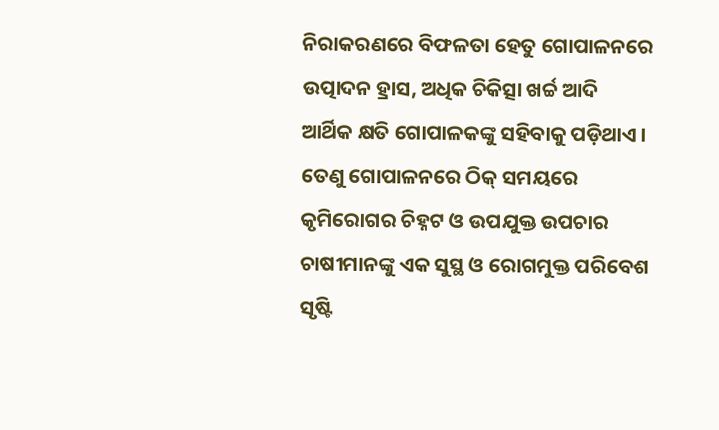ନିରାକରଣରେ ବିଫଳତା ହେତୁ ଗୋପାଳନରେ ଉତ୍ପାଦନ ହ୍ରାସ, ଅଧିକ ଚିକିତ୍ସା ଖର୍ଚ୍ଚ ଆଦି ଆର୍ଥିକ କ୍ଷତି ଗୋପାଳକଙ୍କୁ ସହିବାକୁ ପଡ଼ିଥାଏ । ତେଣୁ ଗୋପାଳନରେ ଠିକ୍ ସମୟରେ କୃମିରୋଗର ଚିହ୍ନଟ ଓ ଉପଯୁକ୍ତ ଉପଚାର ଚାଷୀମାନଙ୍କୁ ଏକ ସୁସ୍ଥ ଓ ରୋଗମୁକ୍ତ ପରିବେଶ ସୃଷ୍ଟି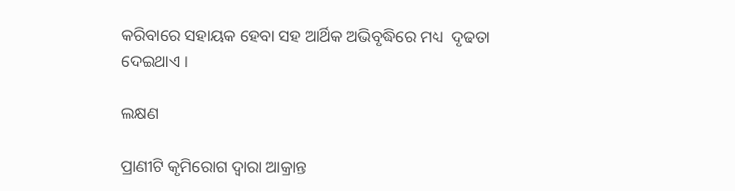କରିବାରେ ସହାୟକ ହେବା ସହ ଆର୍ଥିକ ଅଭିବୃଦ୍ଧିରେ ମଧ୍ୟ  ଦୃଢତା ଦେଇଥାଏ ।

ଲକ୍ଷଣ

ପ୍ରାଣୀଟି କୃମିରୋଗ ଦ୍ଵାରା ଆକ୍ରାନ୍ତ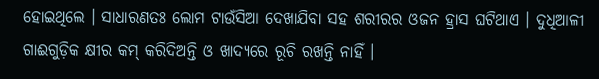ହୋଇଥିଲେ । ସାଧାରଣତଃ ଲୋମ ଟାଉଁସିଆ ଦେଖାଯିବା ସହ ଶରୀରର ଓଜନ ହ୍ରାସ ଘଟିଥାଏ । ଦୁଧିଆଳୀ ଗାଈଗୁଡ଼ିକ କ୍ଷୀର କମ୍ କରିଦିଅନ୍ତି ଓ ଖାଦ୍ୟରେ ରୂଚି ରଖନ୍ତି ନାହିଁ ।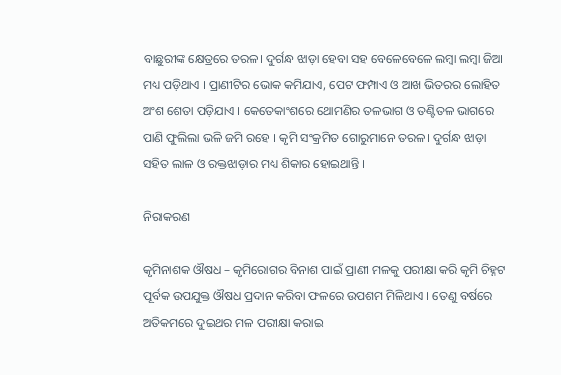ବାଛୁରୀଙ୍କ କ୍ଷେତ୍ରରେ ତରଳ। ଦୁର୍ଗନ୍ଧ ଝାଡ଼ା ହେବା ସହ ବେଳେବେଳେ ଲମ୍ବା ଲମ୍ବା ଜିଆ ମଧ୍ୟ ପଡ଼ିଥାଏ । ପ୍ରାଣୀଟିର ଭୋକ କମିଯାଏ, ପେଟ ଫମ୍ପାଏ ଓ ଆଖ ଭିତରର ଲୋହିତ ଅଂଶ ଶେତା ପଡ଼ିଯାଏ । କେତେକାଂଶରେ ଥୋମଣିର ତଳଭାଗ ଓ ତଣ୍ଟିତଳ ଭାଗରେ ପାଣି ଫୁଲିଲା ଭଳି ଜମି ରହେ । କୃମି ସଂକ୍ରମିତ ଗୋରୁମାନେ ତରଳ। ଦୁର୍ଗନ୍ଧ ଝାଡ଼ା ସହିତ ଲାଳ ଓ ରକ୍ତଝାଡ଼ାର ମଧ୍ୟ ଶିକାର ହୋଇଥାନ୍ତି ।

ନିରାକରଣ

କୃମିନାଶକ ଔଷଧ – କୃମିରୋଗର ବିନାଶ ପାଇଁ ପ୍ରାଣୀ ମଳକୁ ପରୀକ୍ଷା କରି କୃମି ଚିହ୍ନଟ ପୂର୍ବକ ଉପଯୁକ୍ତ ଔଷଧ ପ୍ରଦାନ କରିବା ଫଳରେ ଉପଶମ ମିଳିଥାଏ । ତେଣୁ ବର୍ଷରେ ଅତିକମରେ ଦୁଇଥର ମଳ ପରୀକ୍ଷା କରାଇ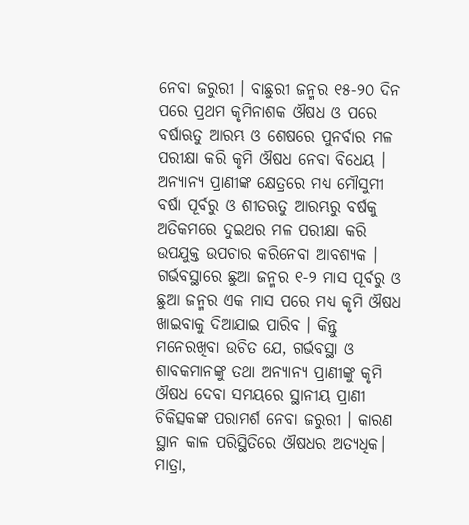ନେବା ଜରୁରୀ । ବାଛୁରୀ ଜନ୍ମର ୧୫-୨୦ ଦିନ ପରେ ପ୍ରଥମ କୃମିନାଶକ ଔଷଧ ଓ ପରେ ବର୍ଷାଋତୁ ଆରମ୍ଭ ଓ ଶେଷରେ ପୁନର୍ବାର ମଳ ପରୀକ୍ଷା କରି କୃମି ଔଷଧ ନେବା ବିଧେୟ । ଅନ୍ୟାନ୍ୟ ପ୍ରାଣୀଙ୍କ କ୍ଷେତ୍ରରେ ମଧ୍ୟ ମୌସୁମୀ ବର୍ଷା ପୂର୍ବରୁ ଓ ଶୀତଋତୁ ଆରମ୍ଭରୁ ବର୍ଷକୁ ଅତିକମରେ ଦୁଇଥର ମଳ ପରୀକ୍ଷା କରି ଉପଯୁକ୍ତ ଉପଚାର କରିନେବା ଆବଶ୍ୟକ । ଗର୍ଭବସ୍ଥାରେ ଛୁଆ ଜନ୍ମର ୧-୨ ମାସ ପୂର୍ବରୁ ଓ ଛୁଆ ଜନ୍ମର ଏକ ମାସ ପରେ ମଧ୍ୟ କୃମି ଔଷଧ ଖାଇବାକୁ ଦିଆଯାଇ ପାରିବ । କିନ୍ତୁ ମନେରଖିବା ଉଚିତ ଯେ, ଗର୍ଭବସ୍ଥା ଓ ଶାବକମାନଙ୍କୁ ତଥା ଅନ୍ୟାନ୍ୟ ପ୍ରାଣୀଙ୍କୁ କୃମି ଔଷଧ ଦେବା ସମୟରେ ସ୍ଥାନୀୟ ପ୍ରାଣୀ ଚିକିତ୍ସକଙ୍କ ପରାମର୍ଶ ନେବା ଜରୁରୀ । କାରଣ ସ୍ଥାନ କାଳ ପରିସ୍ଥିତିରେ ଔଷଧର ଅତ୍ୟଧିକ। ମାତ୍ରା,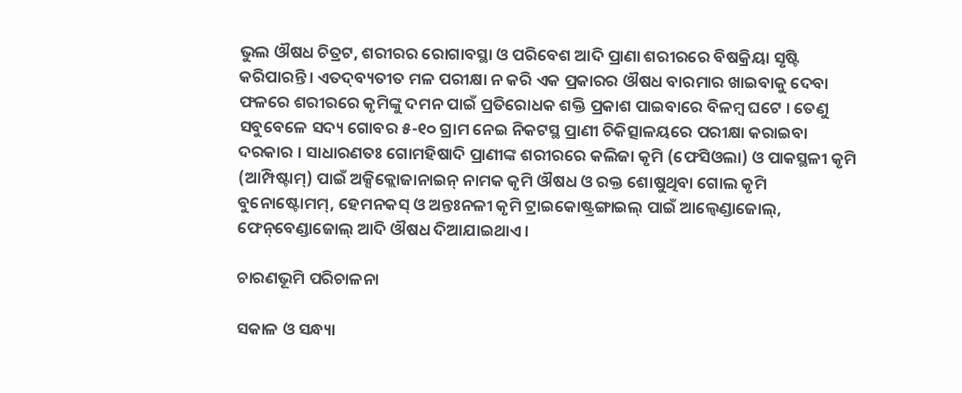ଭୁଲ ଔଷଧ ଚିତ୍ରଟ, ଶରୀରର ରୋଗାବସ୍ଥା ଓ ପରିବେଶ ଆଦି ପ୍ରାଣା ଶରୀରରେ ବିଷକ୍ରିୟା ସୃଷ୍ଟି କରିପାରନ୍ତି । ଏତଦ୍‌ବ୍ୟତୀତ ମଳ ପରୀକ୍ଷା ନ କରି ଏକ ପ୍ରକାରର ଔଷଧ ବାରମାର ଖାଇବାକୁ ଦେବା ଫଳରେ ଶରୀରରେ କୃମିଙ୍କୁ ଦମନ ପାଇଁ ପ୍ରତିରୋଧକ ଶକ୍ତି ପ୍ରକାଶ ପାଇବାରେ ବିଳମ୍ବ ଘଟେ । ତେଣୁ ସବୁବେଳେ ସଦ୍ୟ ଗୋବର ୫-୧୦ ଗ୍ରାମ ନେଇ ନିକଟସ୍ଥ ପ୍ରାଣୀ ଚିକିତ୍ସାଳୟରେ ପରୀକ୍ଷା କରାଇବା ଦରକାର । ସାଧାରଣତଃ ଗୋମହିଷାଦି ପ୍ରାଣୀଙ୍କ ଶରୀରରେ କଲିଜା କୃମି (ଫେସିଓଲା) ଓ ପାକସ୍ଥଳୀ କୃମି (ଆମ୍ପିଷ୍ଟାମ୍) ପାଇଁ ଅକ୍ସିକ୍ଲୋଜାନାଇନ୍ ନାମକ କୃମି ଔଷଧ ଓ ରକ୍ତ ଶୋଷୁଥିବା ଗୋଲ କୃମି ବୁନୋଷ୍ଟୋମମ୍, ହେମନକସ୍ ଓ ଅନ୍ତଃନଳୀ କୃମି ଟ୍ରାଇକୋଷ୍ଟ୍ରଙ୍ଗାଇଲ୍ ପାଇଁ ଆଲ୍ବେଣ୍ଡାଜୋଲ୍, ଫେନ୍‌ବେଣ୍ଡାଜୋଲ୍ ଆଦି ଔଷଧ ଦିଆଯାଇଥାଏ ।

ଚାରଣଭୂମି ପରିଚାଳନା

ସକାଳ ଓ ସନ୍ଧ୍ୟା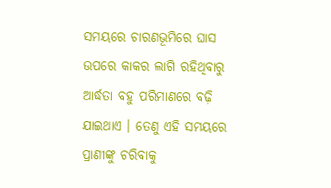ସମୟରେ ଚାରଣଭୂମିରେ ଘାସ ଉପରେ କାକର ଲାଗି ରହିଥିବାରୁ ଆର୍ଦ୍ଧତା ବହୁ ପରିମାଣରେ ବଢ଼ି ଯାଇଥାଏ । ତେଣୁ ଏହି ସମୟରେ ପ୍ରାଣୀଙ୍କୁ ଚରିବାକୁ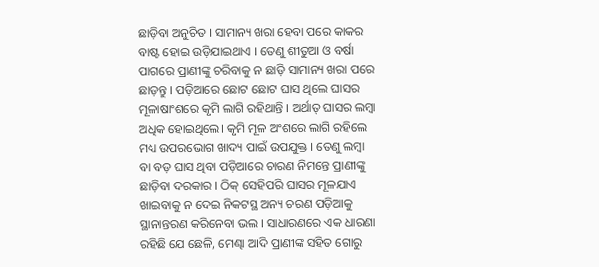ଛାଡ଼ିବା ଅନୁଚିତ । ସାମାନ୍ୟ ଖରା ହେବା ପରେ କାକର ବାଷ୍ଟ ହୋଇ ଉଡ଼ିଯାଇଥାଏ । ତେଣୁ ଶୀତୁଆ ଓ ବର୍ଷା ପାଗରେ ପ୍ରାଣୀଙ୍କୁ ଚରିବାକୁ ନ ଛାଡ଼ି ସାମାନ୍ୟ ଖରା ପରେ ଛାଡ଼ନ୍ତୁ । ପଡ଼ିଆରେ ଛୋଟ ଛୋଟ ଘାସ ଥିଲେ ଘାସର ମୂଳାଷାଂଶରେ କୃମି ଲାଗି ରହିଥାନ୍ତି । ଅର୍ଥାତ୍ ଘାସର ଲମ୍ବା ଅଧିକ ହୋଇଥିଲେ। କୃମି ମୂଳ ଅଂଶରେ ଲାଗି ରହିଲେ ମଧ୍ୟ ଉପରଭୋଗ ଖାଦ୍ୟ ପାଇଁ ଉପଯୁକ୍ତ । ତେଣୁ ଲମ୍ବା ବା ବଡ଼ ଘାସ ଥିବା ପଡ଼ିଆରେ ଚାରଣ ନିମନ୍ତେ ପ୍ରାଣୀଙ୍କୁ ଛାଡ଼ିବା ଦରକାର । ଠିକ୍ ସେହିପରି ଘାସର ମୂଳଯାଏ ଖାଇବାକୁ ନ ଦେଇ ନିକଟସ୍ଥ ଅନ୍ୟ ଚରଣ ପଡ଼ିଆକୁ ସ୍ଥାନାନ୍ତରଣ କରିନେବା ଭଲ । ସାଧାରଣରେ ଏକ ଧାରଣା ରହିଛି ଯେ ଛେଳି, ମେଣ୍ଢା ଆଦି ପ୍ରାଣୀଙ୍କ ସହିତ ଗୋରୁ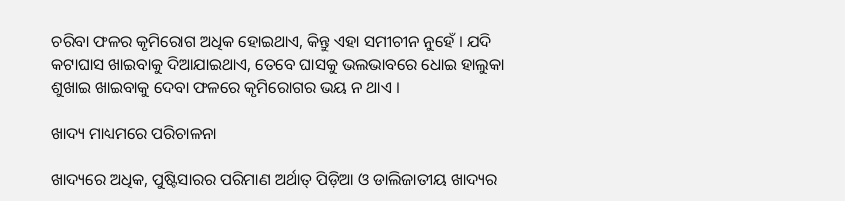ଚରିବା ଫଳର କୃମିରୋଗ ଅଧିକ ହୋଇଥାଏ, କିନ୍ତୁ ଏହା ସମୀଚୀନ ନୁହେଁ । ଯଦି କଟାଘାସ ଖାଇବାକୁ ଦିଆଯାଇଥାଏ, ତେବେ ଘାସକୁ ଭଲଭାବରେ ଧୋଇ ହାଲୁକା ଶୁଖାଇ ଖାଇବାକୁ ଦେବା ଫଳରେ କୃମିରୋଗର ଭୟ ନ ଥାଏ ।

ଖାଦ୍ୟ ମାଧ୍ୟମରେ ପରିଚାଳନା

ଖାଦ୍ୟରେ ଅଧିକ, ପୁଷ୍ଟିସାରର ପରିମାଣ ଅର୍ଥାତ୍ ପିଡ଼ିଆ ଓ ଡାଲିଜାତୀୟ ଖାଦ୍ୟର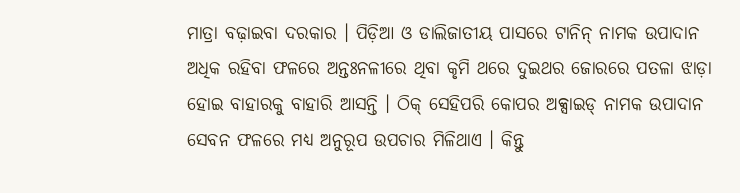ମାତ୍ରା ବଢ଼ାଇବା ଦରକାର । ପିଡ଼ିଆ ଓ ଡାଲିଜାତୀୟ ପାସରେ ଟାନିନ୍ ନାମକ ଉପାଦାନ ଅଧିକ ରହିବା ଫଳରେ ଅନ୍ତଃନଳୀରେ ଥିବା କୃମି ଥରେ ଦୁଇଥର ଜୋରରେ ପତଳା ଝାଡ଼ା ହୋଇ ବାହାରକୁ ବାହାରି ଆସନ୍ତି । ଠିକ୍ ସେହିପରି କୋପର ଅକ୍ସାଇଡ୍ ନାମକ ଉପାଦାନ ସେବନ ଫଳରେ ମଧ୍ୟ ଅନୁରୂପ ଉପଚାର ମିଳିଥାଏ । କିନ୍ତୁ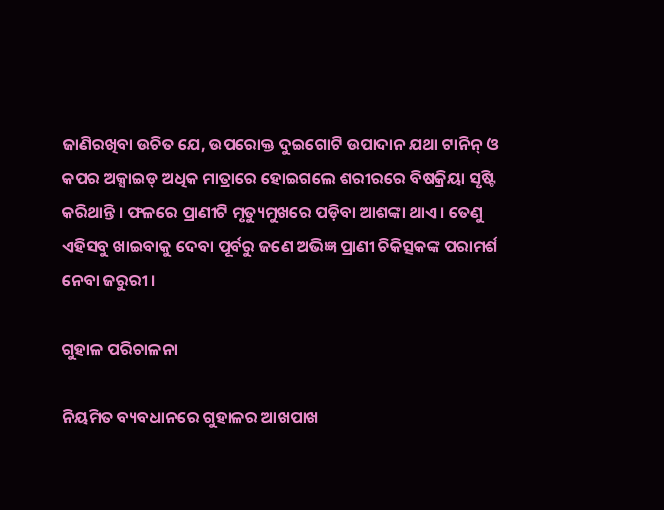ଜାଣିରଖିବା ଉଚିତ ଯେ, ଉପରୋକ୍ତ ଦୁଇଗୋଟି ଉପାଦାନ ଯଥା ଟାନିନ୍ ଓ କପର ଅକ୍ସାଇଡ୍ ଅଧିକ ମାତ୍ରାରେ ହୋଇଗଲେ ଶରୀରରେ ବିଷକ୍ରିୟା ସୃଷ୍ଟି କରିଥାନ୍ତି । ଫଳରେ ପ୍ରାଣୀଟି ମୃତ୍ୟୁମୁଖରେ ପଡ଼ିବା ଆଶଙ୍କା ଥାଏ । ତେଣୁ ଏହିସବୁ ଖାଇବାକୁ ଦେବା ପୂର୍ବରୁ ଜଣେ ଅଭିଜ୍ଞ ପ୍ରାଣୀ ଚିକିତ୍ସକଙ୍କ ପରାମର୍ଶ ନେବା ଜରୁରୀ ।

ଗୁହାଳ ପରିଚାଳନା

ନିୟମିତ ବ୍ୟବଧାନରେ ଗୁହାଳର ଆଖପାଖ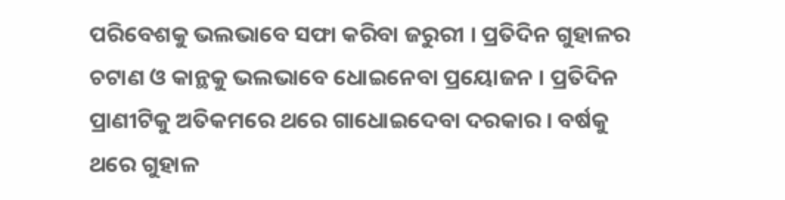ପରିବେଶକୁ ଭଲଭାବେ ସଫା କରିବା ଜରୁରୀ । ପ୍ରତିଦିନ ଗୁହାଳର ଚଟାଣ ଓ କାନ୍ଥକୁ ଭଲଭାବେ ଧୋଇନେବା ପ୍ରୟୋଜନ । ପ୍ରତିଦିନ ପ୍ରାଣୀଟିକୁ ଅତିକମରେ ଥରେ ଗାଧୋଇଦେବା ଦରକାର । ବର୍ଷକୁ ଥରେ ଗୁହାଳ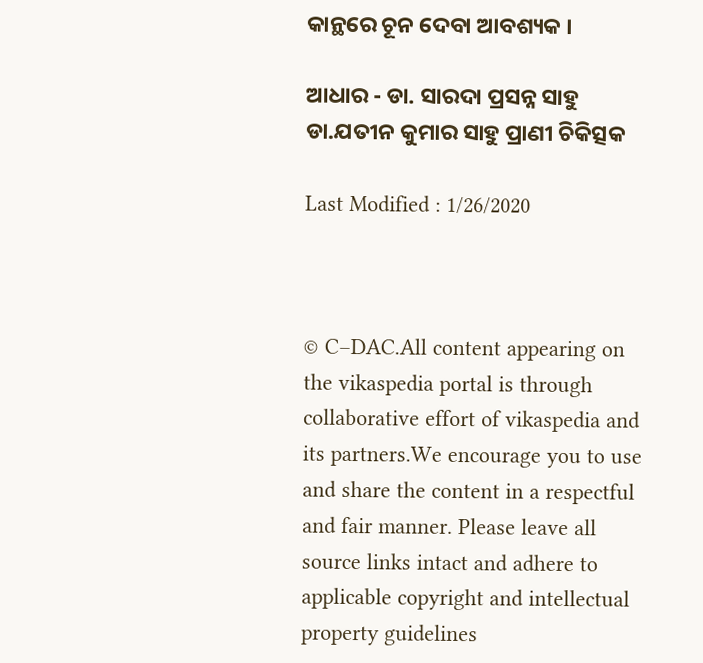କାନ୍ଥରେ ଚୂନ ଦେବା ଆବଶ୍ୟକ ।

ଆଧାର - ଡା. ସାରଦା ପ୍ରସନ୍ନ ସାହୁ ଡା.ଯତୀନ କୁମାର ସାହୁ ପ୍ରାଣୀ ଚିକିତ୍ସକ

Last Modified : 1/26/2020



© C–DAC.All content appearing on the vikaspedia portal is through collaborative effort of vikaspedia and its partners.We encourage you to use and share the content in a respectful and fair manner. Please leave all source links intact and adhere to applicable copyright and intellectual property guidelines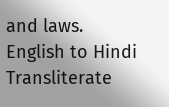and laws.
English to Hindi Transliterate